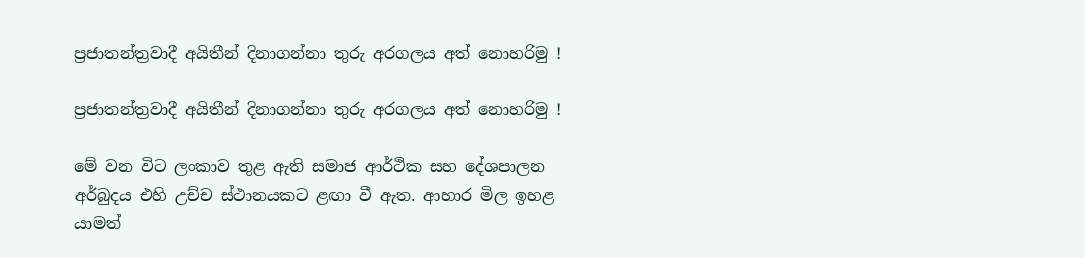ප්‍රජාතන්ත්‍රවාදී අයිතීන් දිනාගන්නා තුරු අරගලය අත් නොහරිමු !

ප්‍රජාතන්ත්‍රවාදී අයිතීන් දිනාගන්නා තුරු අරගලය අත් නොහරිමු !

මේ වන විට ලංකාව තුළ ඇති සමාජ ආර්ථික සහ දේශපාලන අර්බුදය එහි උච්ච ස්ථානයකට ළඟා වී ඇත. ආහාර මිල ඉහළ යාමත්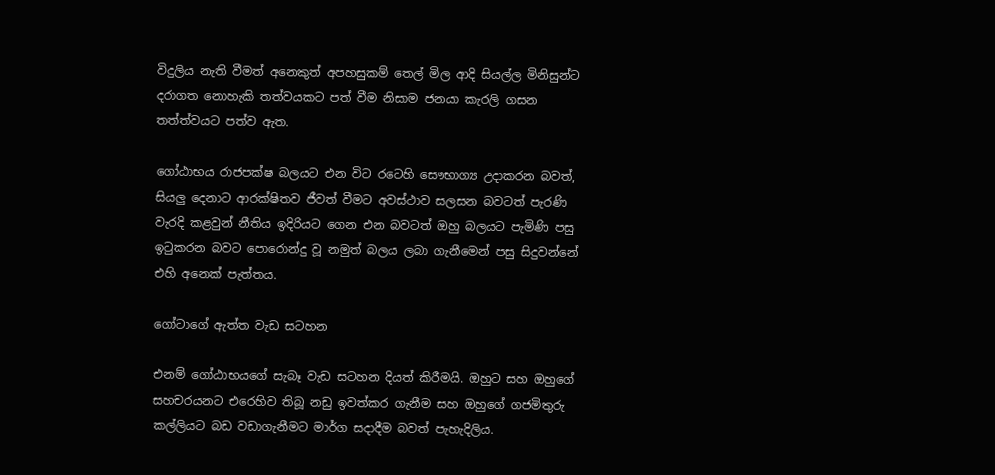විදුලිය නැති වීමත් අනෙකුත් අපහසුකම් තෙල් මිල ආදි සියල්ල මිනිසුන්ට දරාගත නොහැකි තත්වයකට පත් වීම නිසාම ජනයා කැරලි ගසන තත්ත්වයට පත්ව ඇත.

ගෝඨාභය රාජපක්ෂ බලයට එන විට රටෙහි සෞභාග්‍ය උදාකරන බවත්, සියලු දෙනාට ආරක්ෂිතව ජීවත් වීමට අවස්ථාව සලසන බවටත් පැරණි වැරදි කළවුන් නීතිය ඉදිරියට ගෙන එන බවටත් ඔහු බලයට පැමිණි පසු ඉටුකරන බවට පොරොන්දු වූ නමුත් බලය ලබා ගැනීමෙන් පසු සිදුවන්නේ එහි අනෙක් පැත්තය.

ගෝටාගේ ඇත්ත වැඩ සටහන

එනම් ගෝඨාභයගේ සැබෑ වැඩ සටහන දියත් කිරීමයි. ඔහුට සහ ඔහුගේ සහචරයනට එරෙහිව තිබූ නඩු ඉවත්කර ගැනීම සහ ඔහුගේ ගජමිතුරු කල්ලියට බඩ වඩාගැනීමට මාර්ග සදාදීම බවත් පැහැදිලිය.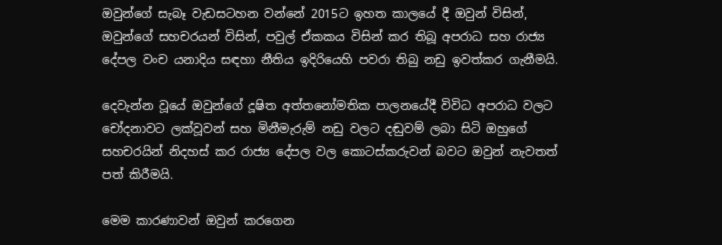ඔවුන්ගේ සැබෑ වැඩසටහන වන්නේ 2015ට ඉහත කාලයේ දී ඔවුන් විසින්, ඔවුන්ගේ සහචරයන් විසින්, පවුල් ඒකකය විසින් කර තිබූ අපරාධ සහ රාජ්‍ය දේපල වංච යනාදිය සඳහා නීතිය ඉදිරියෙහි පවරා තිබු නඩු ඉවත්කර ගැනීමයි.

දෙවැන්න වූයේ ඔවුන්ගේ දූෂිත අත්තනෝමතික පාලනයේදී විවිධ අපරාධ වලට චෝදනාවට ලක්වූවන් සහ මිනීමැරුම් නඩු වලට දඬුවම් ලබා සිටි ඔහුගේ සහචරයින් නිදහස් කර රාජ්‍ය දේපල වල කොටස්කරුවන් බවට ඔවුන් නැවතත් පත් කිරීමයි.

මෙම කාරණාවන් ඔවුන් කරගෙන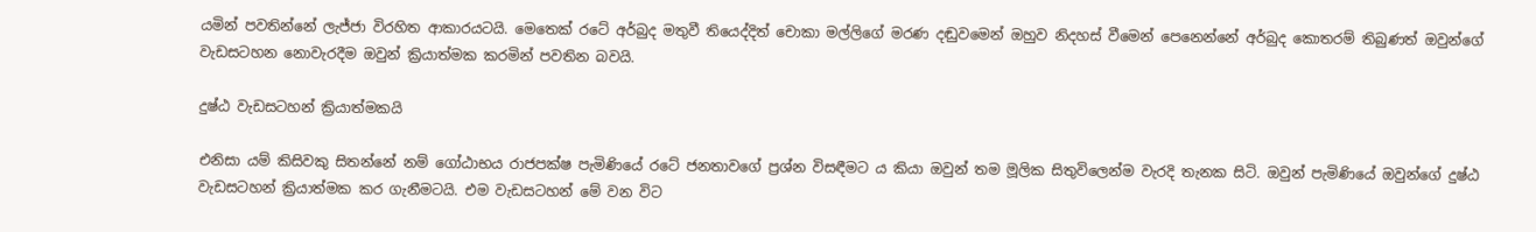යමින් පවතින්නේ ලැජ්ජා විරහිත ආකාරයටයි. මෙතෙක් රටේ අර්බුද මතුවී තියෙද්දිත් චොකා මල්ලිගේ මරණ දඬුවමෙන් ඔහුව නිදහස් වීමෙන් පෙනෙන්නේ අර්බුද කොතරම් තිබුණත් ඔවුන්ගේ වැඩසටහන නොවැරදීම ඔවුන් ක්‍රියාත්මක කරමින් පවතින බවයි.

දුෂ්ඨ වැඩසටහන් ක්‍රියාත්මකයි

එනිසා යම් කිසිවකු සිතන්නේ නම් ගෝඨාභය රාජපක්ෂ පැමිණියේ රටේ ජනතාවගේ ප්‍රශ්න විසඳීමට ය කියා ඔවුන් තම මූලික සිතුවිලෙන්ම වැරදි තැනක සිටි. ඔවුන් පැමිණියේ ඔවුන්ගේ දුෂ්ඨ වැඩසටහන් ක්‍රියාත්මක කර ගැනීමටයි. එම වැඩසටහන් මේ වන විට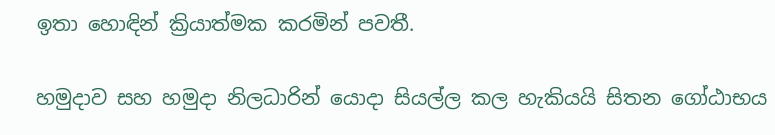ඉතා හොඳින් ක්‍රියාත්මක කරමින් පවතී.

හමුදාව සහ හමුදා නිලධාරින් යොදා සියල්ල කල හැකියයි සිතන ගෝඨාභය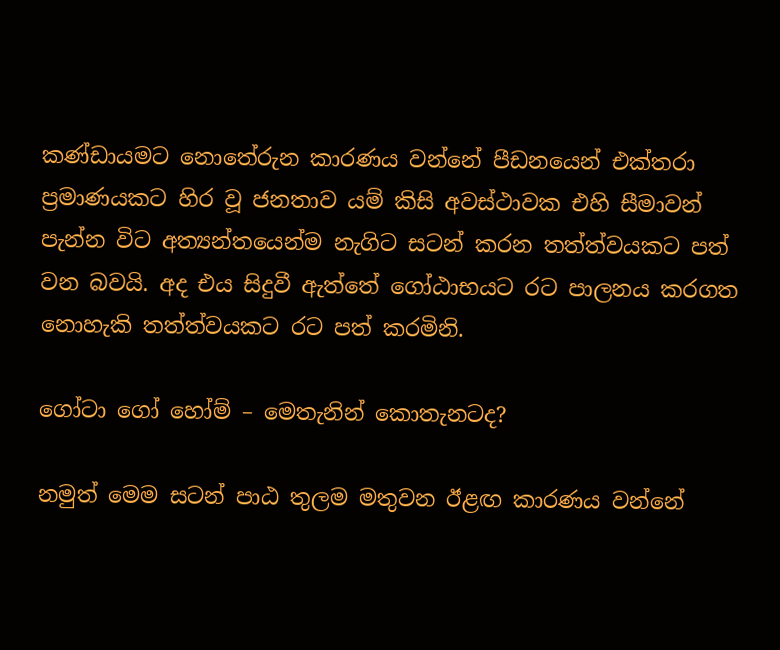කණ්ඩායමට නොතේරුන කාරණය වන්නේ පීඩනයෙන් එක්තරා ප්‍රමාණයකට හිර වූ ජනතාව යම් කිසි අවස්ථාවක එහි සීමාවන් පැන්න විට අත්‍යන්තයෙන්ම නැගිට සටන් කරන තත්ත්වයකට පත් වන බවයි. අද එය සිදුවී ඇත්තේ ගෝඨාභයට රට පාලනය කරගත නොහැකි තත්ත්වයකට රට පත් කරමිනි.

ගෝටා ගෝ හෝම් – මෙතැනින් කොතැනටද?

නමුත් මෙම සටන් පාඨ තුලම මතුවන ඊළඟ කාරණය වන්නේ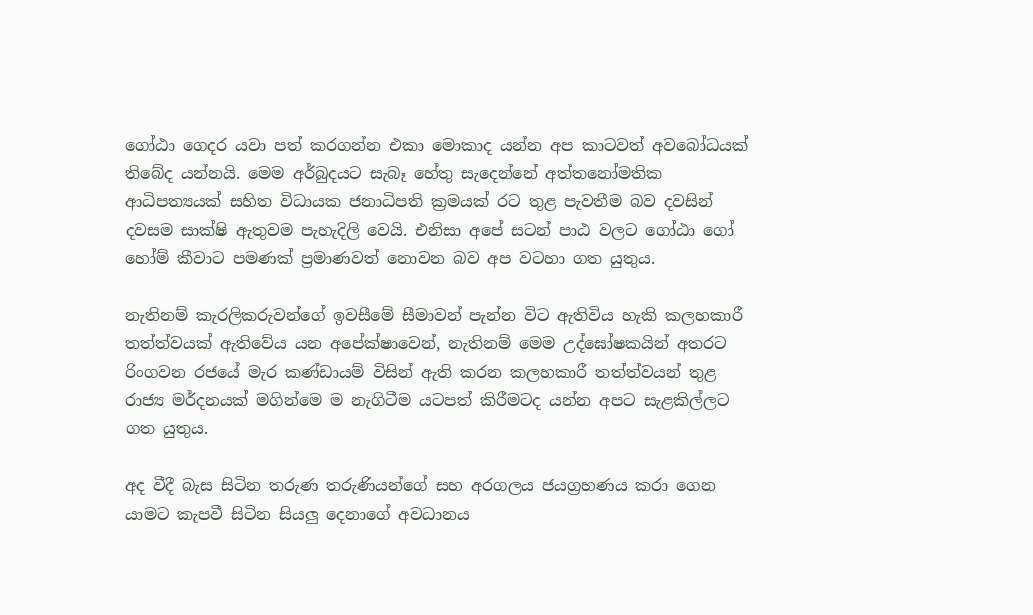ගෝඨා ගෙදර යවා පත් කරගන්න එකා මොකාද යන්න අප කාටවත් අවබෝධයක් තිබේද යන්නයි. මෙම අර්බුදයට සැබෑ හේතු සැදෙන්නේ අත්තනෝමතික ආධිපත්‍යයක් සහිත විධායක ජනාධිපති ක්‍රමයක් රට තුළ පැවතීම බව දවසින් දවසම සාක්ෂි ඇතුවම පැහැදිලි වෙයි. එනිසා අපේ සටන් පාඨ වලට ගෝඨා ගෝ හෝම් කීවාට පමණක් ප්‍රමාණවත් නොවන බව අප වටහා ගත යුතුය.

නැතිනම් කැරලිකරුවන්ගේ ඉවසීමේ සීමාවන් පැන්න විට ඇතිවිය හැකි කලහකාරී තත්ත්වයක් ඇතිවේය යන අපේක්ෂාවෙන්, නැතිනම් මෙම උද්ඝෝෂකයින් අතරට රිංගවන රජයේ මැර කණ්ඩායම් විසින් ඇති කරන කලහකාරී තත්ත්වයන් තුළ රාජ්‍ය මර්දනයක් මගින්මෙ ම නැගිටීම යටපත් කිරීමටද යන්න අපට සැළකිල්ලට ගත යුතුය.

අද වීදී බැස සිටින තරුණ තරුණියන්ගේ සහ අරගලය ජයග්‍රහණය කරා ගෙන යාමට කැපවී සිටින සියලු දෙනාගේ අවධානය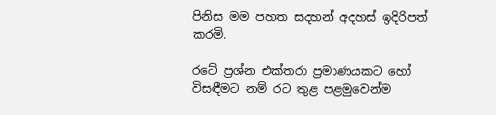පිනිස මම පහත සදහන් අදහස් ඉදිරිපත් කරමි.

රටේ ප්‍රශ්න එක්තරා ප්‍රමාණයකට හෝ විසඳීමට නම් රට තුළ පළමුවෙන්ම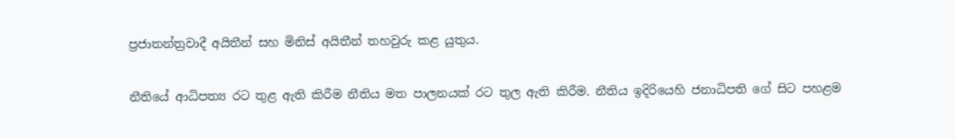ප්‍රජාතන්ත්‍රවාදී අයිතීන් සහ මිනිස් අයිතීන් තහවුරු කළ යුතුය.

නීතියේ ආධිපත්‍ය රට තුළ ඇති කිරීම නීතිය මත පාලනයක් රට තුල ඇති කිරීම. නීතිය ඉදිරියෙහි ජනාධිපති ගේ සිට පහළම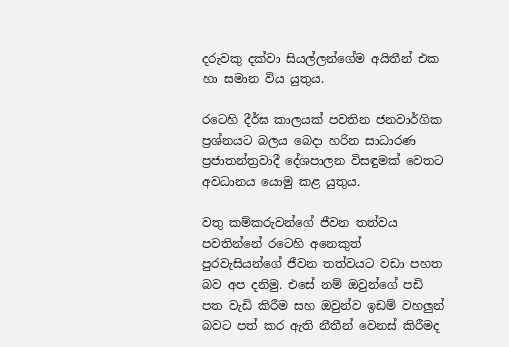දරුවකු දක්වා සියල්ලන්ගේම අයිතීන් එක හා සමාන විය යුතුය.

රටෙහි දීර්ඝ කාලයක් පවතින ජනවාර්ගික ප්‍රශ්නයට බලය බෙදා හරින සාධාරණ ප්‍රජාතන්ත්‍රවාදී දේශපාලන විසඳුමක් වෙතට අවධානය යොමු කළ යුතුය.

වතු කම්කරුවන්ගේ ජීවන තත්වය පවතින්නේ රටෙහි අනෙකුත් පුරවැසියන්ගේ ජීවන තත්වයට වඩා පහත බව අප දනිමු. එසේ නම් ඔවුන්ගේ පඩි පත වැඩි කිරීම සහ ඔවුන්ව ඉඩම් වහලුන් බවට පත් කර ඇති නීතීන් වෙනස් කිරීමද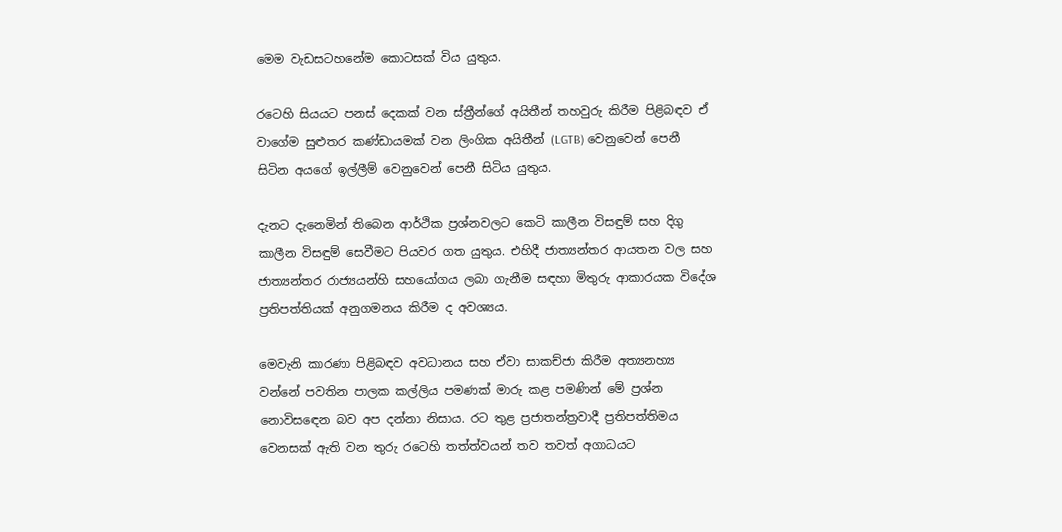මෙම වැඩසටහනේම කොටසක් විය යුතුය.

රටෙහි සියයට පනස් දෙකක් වන ස්ත්‍රීන්ගේ අයිතීන් තහවුරු කිරීම පිළිබඳව ඒ වාගේම සුළුතර කණ්ඩායමක් වන ලිංගික අයිතීන් (LGTB) වෙනුවෙන් පෙනී සිටින අයගේ ඉල්ලීම් වෙනුවෙන් පෙනී සිටිය යුතුය.

දැනට දැනෙමින් තිබෙන ආර්ථික ප්‍රශ්නවලට කෙටි කාලීන විසඳුම් සහ දිගු කාලීන විසඳුම් සෙවීමට පියවර ගත යුතුය. එහිදී ජාත්‍යන්තර ආයතන වල සහ ජාත්‍යන්තර රාජ්‍යයන්හි සහයෝගය ලබා ගැනීම සඳහා මිතුරු ආකාරයක විදේශ ප්‍රතිපත්තියක් අනුගමනය කිරීම ද අවශ්‍යය.

මෙවැනි කාරණා පිළිබඳව අවධානය සහ ඒවා සාකච්ජා කිරීම අත්‍යනහ්‍ය වන්නේ පවතින පාලක කල්ලිය පමණක් මාරු කළ පමණින් මේ ප්‍රශ්න නොවිසඳෙන බව අප දන්නා නිසාය. රට තුළ ප්‍රජාතන්ත්‍රවාදී ප්‍රතිපත්තිමය වෙනසක් ඇති වන තුරු රටෙහි තත්ත්වයන් තව තවත් අගාධයට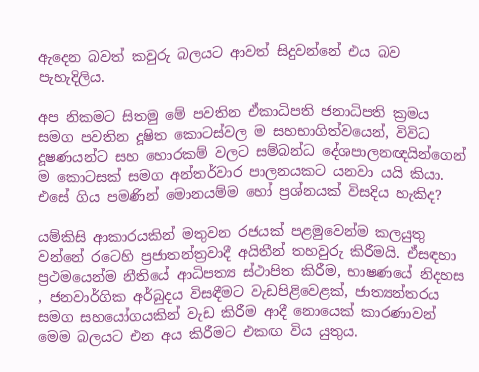ඇදෙන බවත් කවුරු බලයට ආවත් සිදුවන්නේ එය බව පැහැදිලිය.

අප නිකමට සිතමු මේ පවතින ඒකාධිපති ජනාධිපති ක්‍රමය සමග පවතින දූෂිත කොටස්වල ම සහභාගිත්වයෙන්, විවිධ දූෂණයන්ට සහ හොරකම් වලට සම්බන්ධ දේශපාලනඥයින්ගෙන් ම කොටසක් සමග අන්තර්වාර පාලනයකට යනවා යයි කියා. එසේ ගිය පමණින් මොනයම්ම හෝ ප්‍රශ්නයක් විසදිය හැකිද?

යම්කිසි ආකාරයකින් මතුවන රජයක් පළමුවෙන්ම කලයුතු වන්නේ රටෙහි ප්‍රජාතන්ත්‍රවාදී අයිතීන් තහවුරු කිරීමයි. ඒසඳහා ‍ ප්‍රථමයෙන්ම නීතියේ ආධිපත්‍ය ස්ථාපිත කිරීම, භාෂණයේ නිදහස , ජනවාර්ගික අර්බුදය විසඳීමට වැඩපිළිවෙළක්, ජාත්‍යන්තරය සමග සහයෝගයකින් වැඩ කිරීම ආදී නොයෙක් කාරණාවන් මෙම බලයට එන අය කිරීමට එකඟ විය යුතුය.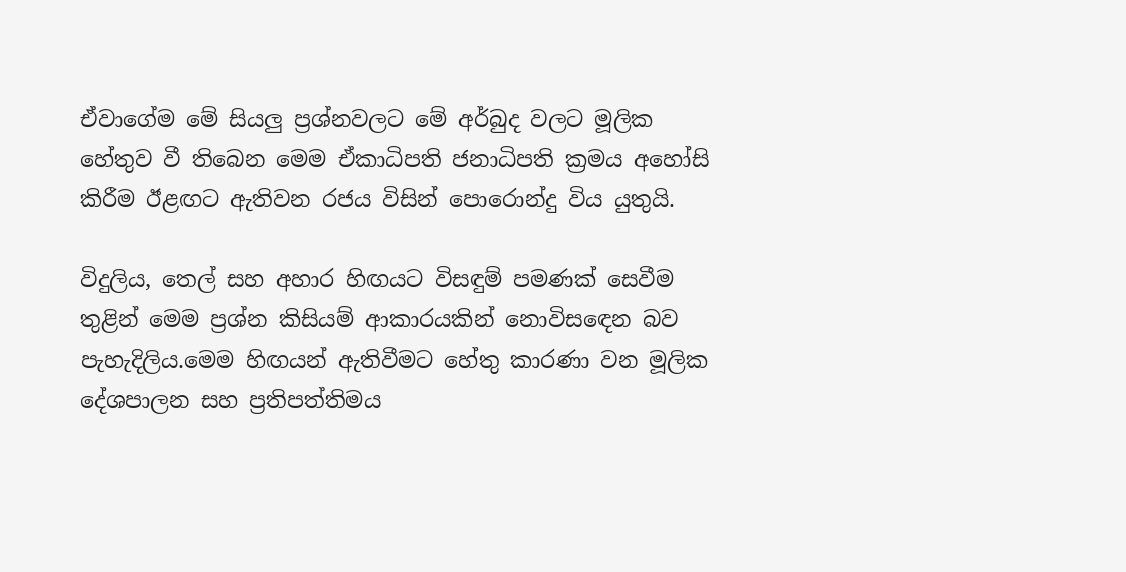ඒවාගේම මේ සියලු ප්‍රශ්නවලට මේ අර්බුද වලට මූලික හේතුව වී තිබෙන මෙම ඒකාධිපති ජනාධිපති ක්‍රමය අහෝසි කිරීම ඊළඟට ඇතිවන රජය විසින් පොරොන්දු විය යුතුයි.

විදුලිය, තෙල් සහ අහාර හිඟයට විසඳුම් පමණක් සෙවීම තුළින් මෙම ප්‍රශ්න කිසියම් ආකාරයකින් නොවිසඳෙන බව පැහැදිලිය.මෙම හිඟයන් ඇතිවීමට හේතු කාරණා වන මූලික දේශපාලන සහ ප්‍රතිපත්තිමය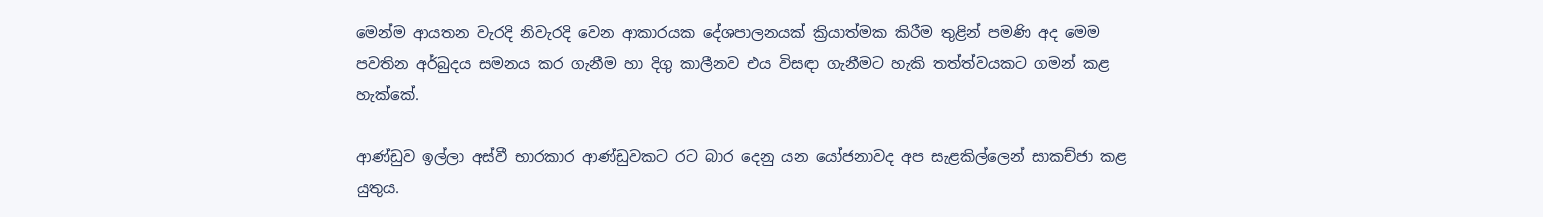මෙන්ම ආයතන වැරදි නිවැරදි වෙන ආකාරයක දේශපාලනයක් ක්‍රියාත්මක කිරීම තුළින් පමණි අද මෙම පවතින අර්බුදය සමනය කර ගැනීම හා දිගු කාලීනව එය විසඳා ගැනීමට හැකි තත්ත්වයකට ගමන් කළ හැක්කේ.

ආණ්ඩුව ඉල්ලා අස්වී භාරකාර ආණ්ඩුවකට රට බාර දෙනු යන යෝජනාවද අප සැළකිල්ලෙන් සාකච්ජා කළ යුතුය.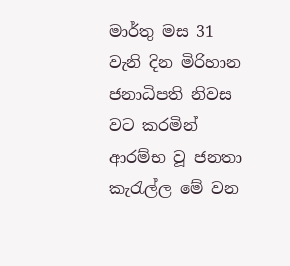මාර්තු මස 31 වැනි දින මිරිහාන ජනාධිපති නිවස වට කරමින් ආරම්භ වූ ජනතා කැරැල්ල මේ වන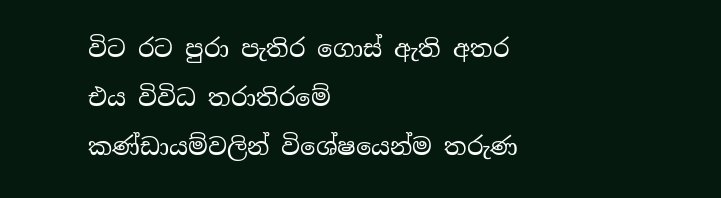විට රට පුරා පැතිර ගොස් ඇති අතර එය විවිධ තරාතිරමේ කණ්ඩායම්වලින් විශේෂයෙන්ම තරුණ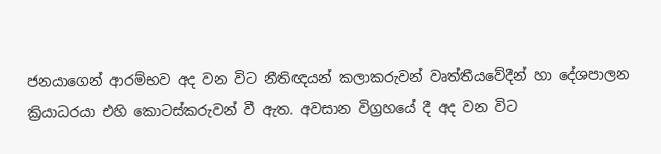ජනයාගෙන් ආරම්භව අද වන විට නීතිඥයන් කලාකරුවන් වෘත්තීයවේදීන් හා දේශපාලන ක්‍රියාධරයා එහි කොටස්කරුවන් වී ඇත. අවසාන විග්‍රහයේ දී අද වන විට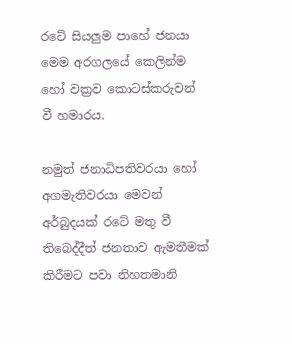රටේ සියලුම පාහේ ජනයා මෙම අරගලයේ කෙලින්ම හෝ වක්‍රව කොටස්කරුවන් වී හමාරය.

නමුත් ජනාධිපතිවරයා හෝ අගමැතිවරයා මෙවන් අර්බුදයක් රටේ මතු වී තිබෙද්දීත් ජනතාව ඇමතීමක් කිරීමට පවා නිහතමානි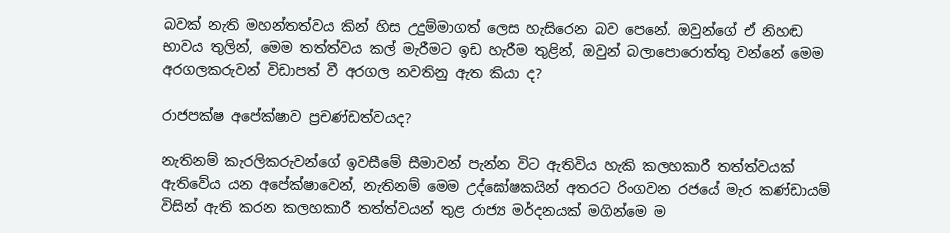බවක් නැති මහන්තත්වය කින් හිස උදුම්මාගත් ලෙස හැසිරෙන බව පෙනේ. ඔවුන්ගේ ඒ නිහඬ භාවය තුලින්, මෙම තත්ත්වය කල් මැරීමට ඉඩ හැරීම තුළින්, ඔවුන් බලාපොරොත්තු වන්නේ මෙම අරගලකරුවන් විඩාපත් වී අරගල නවතිනු ඇත කියා ද?

රාජපක්ෂ අපේක්ෂාව ප්‍රචණ්ඩත්වයද?

නැතිනම් කැරලිකරුවන්ගේ ඉවසීමේ සීමාවන් පැන්න විට ඇතිවිය හැකි කලහකාරී තත්ත්වයක් ඇතිවේය යන අපේක්ෂාවෙන්, නැතිනම් මෙම උද්ඝෝෂකයින් අතරට රිංගවන රජයේ මැර කණ්ඩායම් විසින් ඇති කරන කලහකාරී තත්ත්වයන් තුළ රාජ්‍ය මර්දනයක් මගින්මෙ ම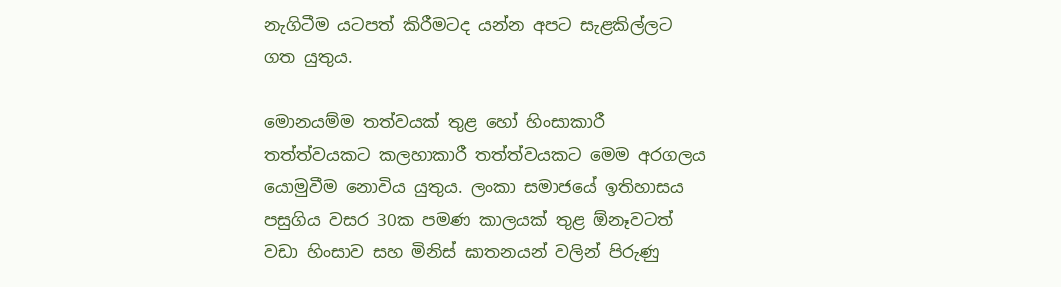නැගිටීම යටපත් කිරීමටද යන්න අපට සැළකිල්ලට ගත යුතුය.

මොනයම්ම තත්වයක් තුළ හෝ හිංසාකාරී තත්ත්වයකට කලහාකාරී තත්ත්වයකට මෙම අරගලය යොමුවීම නොවිය යුතුය. ලංකා සමාජයේ ඉතිහාසය පසුගිය වසර 30ක පමණ කාලයක් තුළ ඕනෑවටත් වඩා හිංසාව සහ මිනිස් ඝාතනයන් වලින් පිරුණු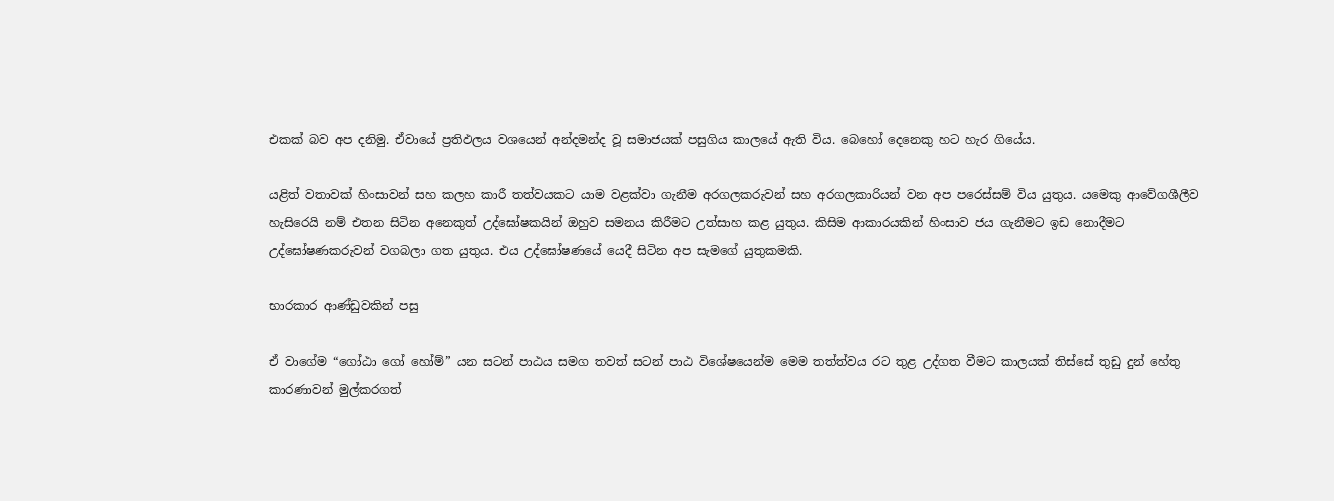එකක් බව අප දනිමු. ඒවායේ ප්‍රතිඵලය වශයෙන් අන්දමන්ද වූ සමාජයක් පසුගිය කාලයේ ඇති විය. බෙහෝ දෙනෙකු හට හැර ගියේය.

යළිත් වතාවක් හිංසාවන් සහ කලහ කාරී තත්වයකට යාම වළක්වා ගැනීම අරගලකරුවන් සහ අරගලකාරියන් වන අප පරෙස්සම් විය යුතුය. යමෙකු ආවේගශීලීව හැසිරෙයි නම් එතන සිටින අනෙකුත් උද්ඝෝෂකයින් ඔහුව සමනය කිරීමට උත්සාහ කළ යුතුය. කිසිම ආකාරයකින් හිංසාව ජය ගැනීමට ඉඩ නොදීමට උද්ඝෝෂණකරුවන් වගබලා ගත යුතුය. එය උද්ඝෝෂණයේ යෙදී සිටින අප සැමගේ යුතුකමකි.

භාරකාර ආණ්ඩුවකින් පසු

ඒ වාගේම “ගෝඨා ගෝ හෝම්” යන සටන් පාඨය සමග තවත් සටන් පාඨ විශේෂයෙන්ම මෙම තත්ත්වය රට තුළ උද්ගත වීමට කාලයක් තිස්සේ තුඩු දුන් හේතු කාරණාවන් මුල්කරගත්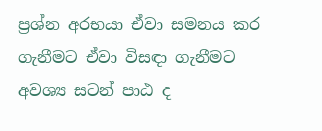ප්‍රශ්න අරභයා ඒවා සමනය කර ගැනීමට ඒවා විසඳා ගැනීමට අවශ්‍ය සටන් පාඨ ද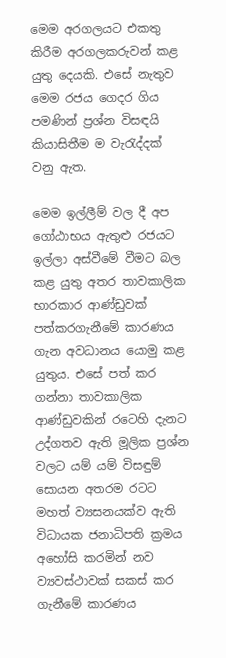මෙම අරගලයට එකතු කිරීම අරගලකරුවන් කළ යුතු දෙයකි. එසේ නැතුව මෙම රජය ගෙදර ගිය පමණින් ප්‍රශ්න විසඳයි කියාසිතීම ම වැරැද්දක් වනු ඇත.

මෙම ඉල්ලීම් වල දී අප ගෝඨාභය ඇතුළු රජයට ඉල්ලා අස්වීමේ වීමට බල කළ යුතු අතර තාවකාලික භාරකාර ආණ්ඩුවක් පත්කරගැනීමේ කාරණය ගැන අවධානය යොමු කළ යුතුය. එසේ පත් කර ගන්නා තාවකාලික ආණ්ඩුවකින් රටෙහි දැනට උද්ගතව ඇති මූලික ප්‍රශ්න වලට යම් යම් විසඳුම් සොයන අතරම රටට මහත් ව්‍යසනයක්ව ඇති විධායක ජනාධිපති ක්‍රමය අහෝසි කරමින් නව ව්‍යවස්ථාවක් සකස් කර ගැනීමේ කාරණය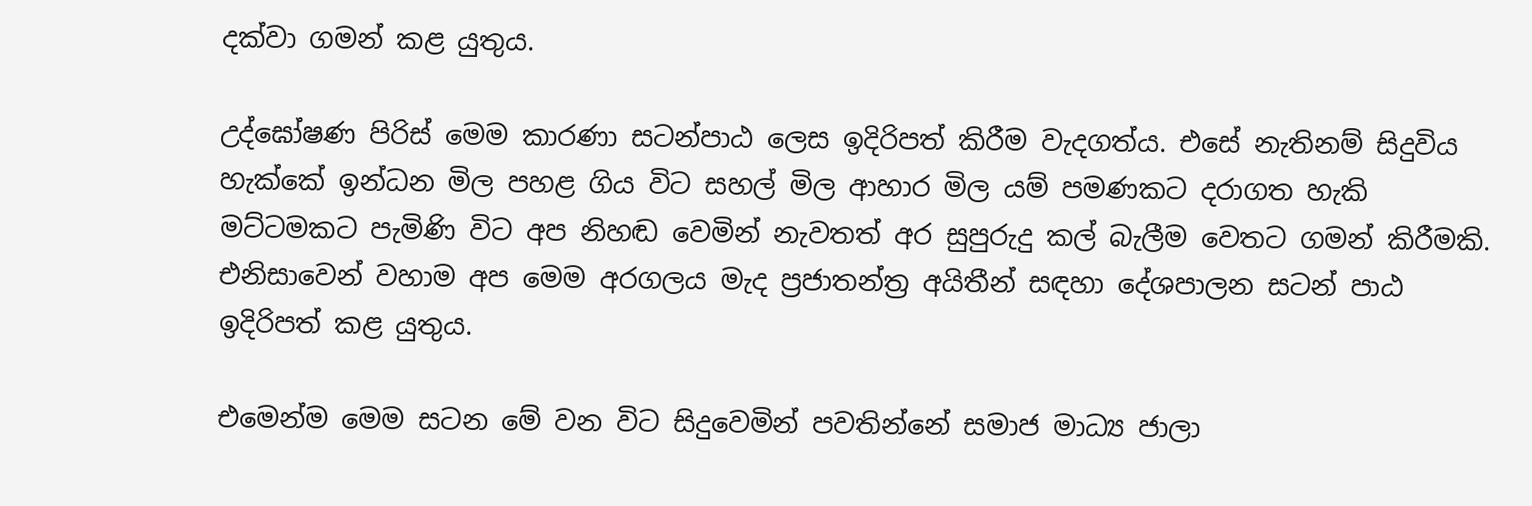දක්වා ගමන් කළ යුතුය.

උද්ඝෝෂණ පිරිස් මෙම කාරණා සටන්පාඨ ලෙස ඉදිරිපත් කිරීම වැදගත්ය. එසේ නැතිනම් සිදුවිය හැක්කේ ඉන්ධන මිල පහළ ගිය විට සහල් මිල ආහාර මිල යම් පමණකට දරාගත හැකි මට්ටමකට පැමිණි විට අප නිහඬ වෙමින් නැවතත් අර සුපුරුදු කල් බැලීම වෙතට ගමන් කිරීමකි. එනිසාවෙන් වහාම අප මෙම අරගලය මැද ප්‍රජාතන්ත්‍ර අයිතීන් සඳහා දේශපාලන සටන් පාඨ ඉදිරිපත් කළ යුතුය.

එමෙන්ම මෙම සටන මේ වන විට සිදුවෙමින් පවතින්නේ සමාජ මාධ්‍ය ජාලා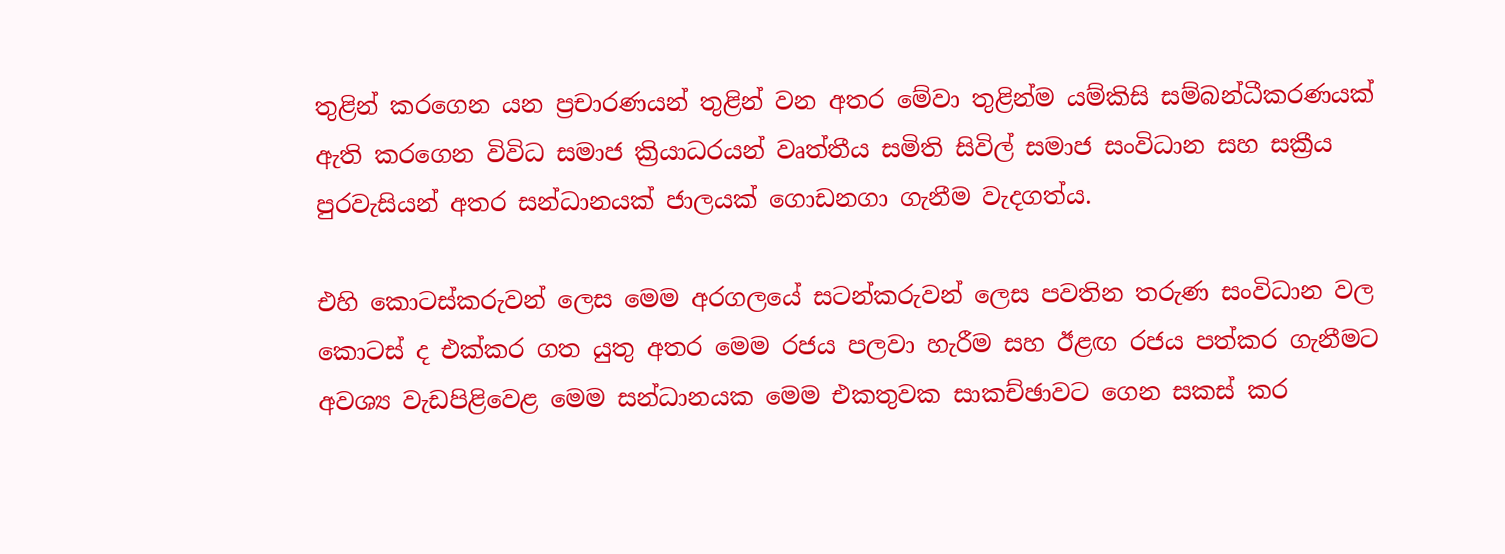තුළින් කරගෙන යන ප්‍රචාරණයන් තුළින් වන අතර මේවා තුළින්ම යම්කිසි සම්බන්ධීකරණයක් ඇති කරගෙන විවිධ සමාජ ක්‍රියාධරයන් වෘත්තීය සමිති සිවිල් සමාජ සංවිධාන සහ සක්‍රීය පුරවැසියන් අතර සන්ධානයක් ජාලයක් ගොඩනගා ගැනීම වැදගත්ය.

එහි කොටස්කරුවන් ලෙස මෙම අරගලයේ සටන්කරුවන් ලෙස පවතින තරුණ සංවිධාන වල කොටස් ද එක්කර ගත යුතු අතර මෙම රජය පලවා හැරීම සහ ඊළඟ රජය පත්කර ගැනීමට අවශ්‍ය වැඩපිළිවෙළ මෙම සන්ධානයක මෙම එකතුවක සාකච්ඡාවට ගෙන සකස් කර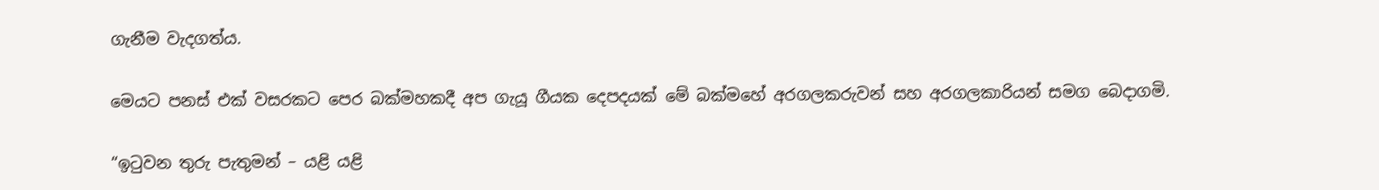ගැනීම වැදගත්ය.

මෙයට පනස් එක් වසරකට පෙර බක්මහකදී අප ගැයූ ගීයක දෙපදයක් මේ බක්මහේ අරගලකරුවන් සහ අරගලකාරියන් සමග බෙදාගමි.

“ඉටුවන තුරු පැතුමන් – යළි යළි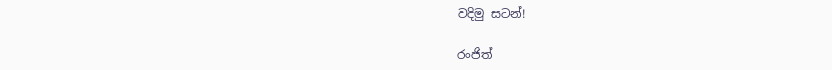වදිමු සටන්!

රංජිත්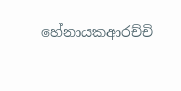හේනායකආරච්චි